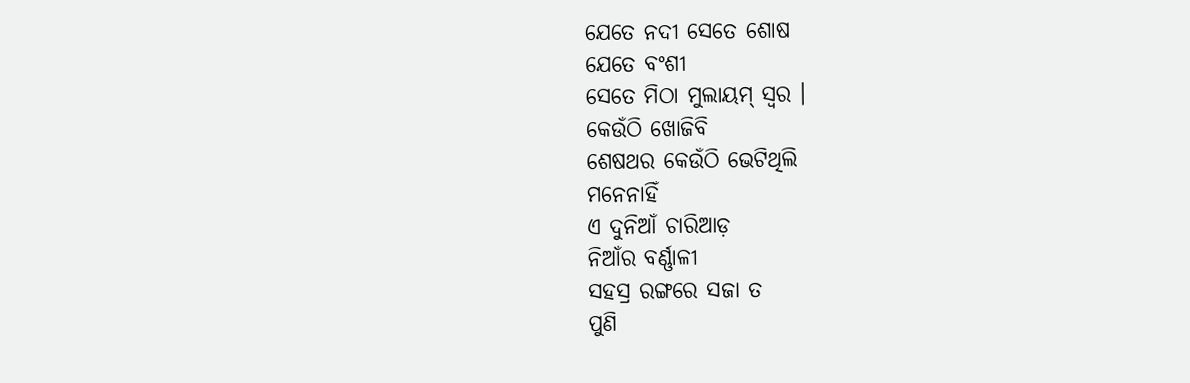ଯେତେ ନଦୀ ସେତେ ଶୋଷ
ଯେତେ ବଂଶୀ
ସେତେ ମିଠା ମୁଲାୟମ୍ ସ୍ୱର ।
କେଉଁଠି ଖୋଜିବି
ଶେଷଥର କେଉଁଠି ଭେଟିଥିଲି
ମନେନାହିଁ
ଏ ଦୁନିଆଁ ଚାରିଆଡ଼
ନିଆଁର ବର୍ଣ୍ଣାଳୀ
ସହସ୍ର ରଙ୍ଗରେ ସଜା ତ
ପୁଣି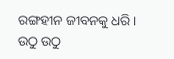ରଙ୍ଗହୀନ ଜୀବନକୁ ଧରି ।
ଉଠୁ ଉଠୁ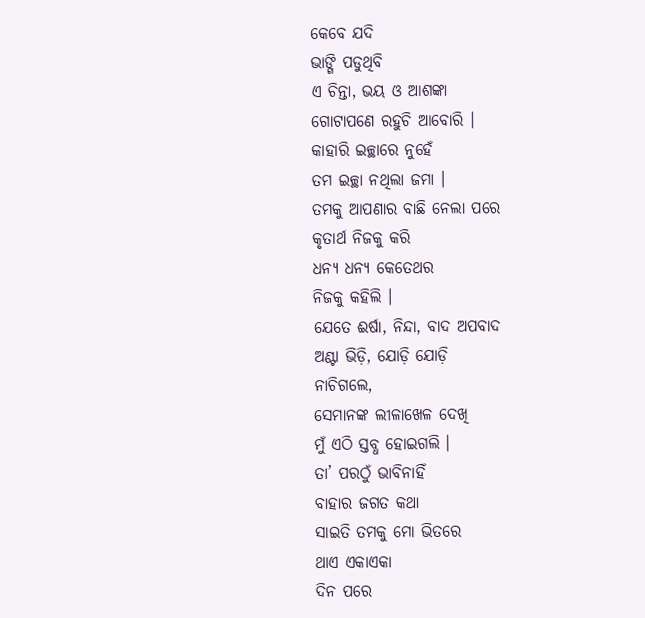କେବେ ଯଦି
ଭାଙ୍ଗି ପଡୁଥିବି
ଏ ଚିନ୍ତା, ଭୟ ଓ ଆଶଙ୍କା
ଗୋଟାପଣେ ରହୁଚି ଆବୋରି ।
କାହାରି ଇଚ୍ଛାରେ ନୁହେଁ
ତମ ଇଚ୍ଛା ନଥିଲା ଜମା ।
ତମକୁ ଆପଣାର ବାଛି ନେଲା ପରେ
କୃତାର୍ଥ ନିଜକୁ କରି
ଧନ୍ୟ ଧନ୍ୟ କେତେଥର
ନିଜକୁ କହିଲି ।
ଯେତେ ଈର୍ଷା, ନିନ୍ଦା, ବାଦ ଅପବାଦ
ଅଣ୍ଟା ଭିଡ଼ି, ଯୋଡ଼ି ଯୋଡ଼ି
ନାଚିଗଲେ,
ସେମାନଙ୍କ ଲୀଳାଖେଳ ଦେଖି
ମୁଁ ଏଠି ସ୍ତବ୍ଧ ହୋଇଗଲି ।
ତା’ ପରଠୁଁ ଭାବିନାହିଁ
ବାହାର ଜଗତ କଥା
ସାଇତି ତମକୁ ମୋ ଭିତରେ
ଥାଏ ଏକାଏକା
ଦିନ ପରେ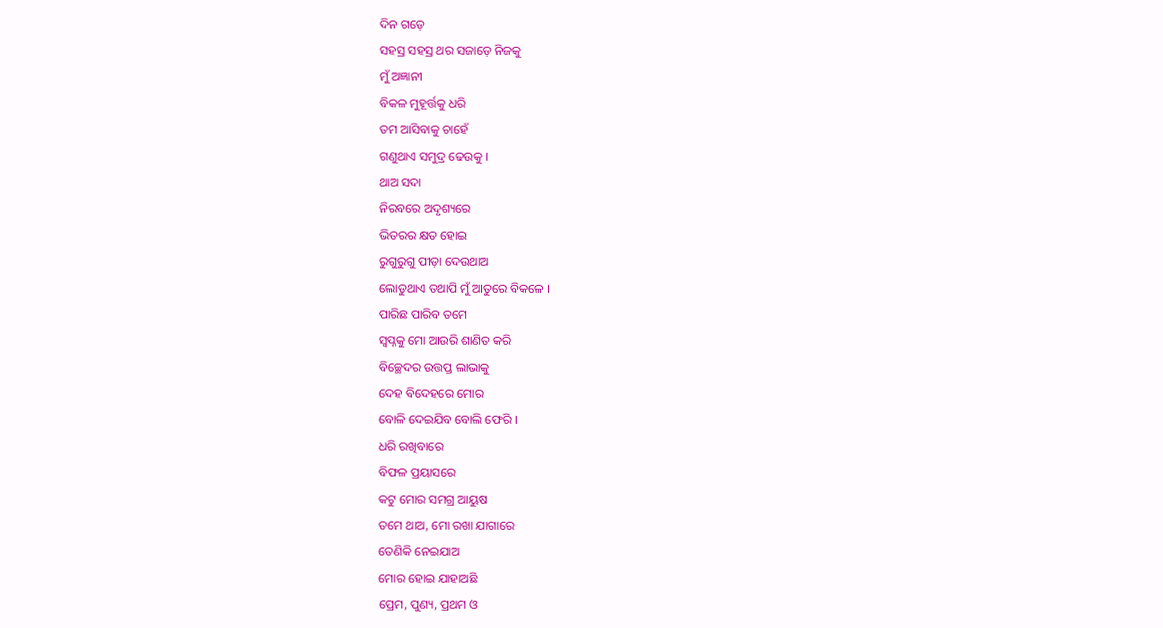ଦିନ ଗଡ଼େ
ସହସ୍ର ସହସ୍ର ଥର ସଜାଡ଼େ ନିଜକୁ
ମୁଁ ଅଜ୍ଞାନୀ
ବିକଳ ମୁହୂର୍ତ୍ତକୁ ଧରି
ତମ ଆସିବାକୁ ଚାହେଁ
ଗଣୁଥାଏ ସମୁଦ୍ର ଢେଉକୁ ।
ଥାଅ ସଦା
ନିରବରେ ଅଦୃଶ୍ୟରେ
ଭିତରର କ୍ଷତ ହୋଇ
ରୁଗୁରୁଗୁ ପୀଡ଼ା ଦେଉଥାଅ
ଲୋଡୁଥାଏ ତଥାପି ମୁଁ ଆତୁରେ ବିକଳେ ।
ପାରିଛ ପାରିବ ତମେ
ସ୍ୱପ୍ନକୁ ମୋ ଆଉରି ଶାଣିତ କରି
ବିଚ୍ଛେଦର ଉତ୍ତପ୍ତ ଲାଭାକୁ
ଦେହ ବିଦେହରେ ମୋର
ବୋଳି ଦେଇଯିବ ବୋଲି ଫେରି ।
ଧରି ରଖିବାରେ
ବିଫଳ ପ୍ରୟାସରେ
କଟୁ ମୋର ସମଗ୍ର ଆୟୁଷ
ତମେ ଥାଅ, ମୋ ରଖା ଯାଗାରେ
ତେଣିକି ନେଇଯାଅ
ମୋର ହୋଇ ଯାହାଅଛି
ପ୍ରେମ, ପୁଣ୍ୟ, ପ୍ରଥମ ଓ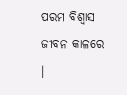ପରମ ବିଶ୍ୱାସ
ଜୀବନ କାଳରେ ।